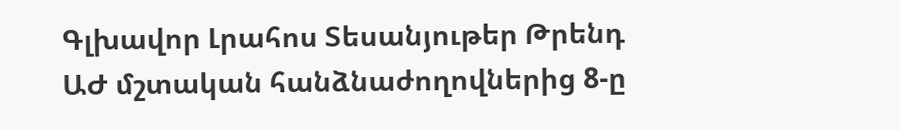Գլխավոր Լրահոս Տեսանյութեր Թրենդ
ԱԺ մշտական հանձնաժողովներից 8-ը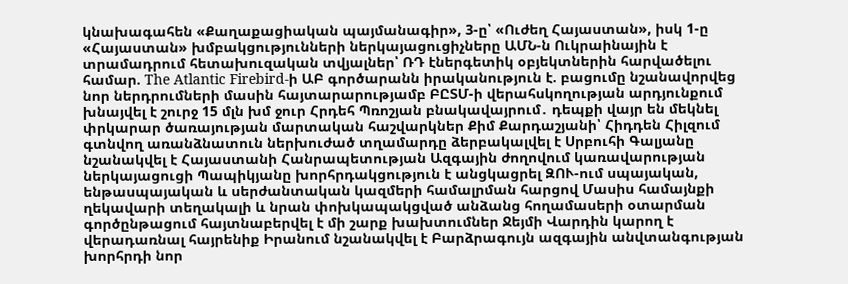կնախագահեն «Քաղաքացիական պայմանագիր», 3-ը՝ «Ուժեղ Հայաստան», իսկ 1-ը «Հայաստան» խմբակցությունների ներկայացուցիչները ԱՄՆ-ն Ուկրաինային է տրամադրում հետախուզական տվյալներ՝ ՌԴ էներգետիկ օբյեկտներին հարվածելու համար. The Atlantic Firebird-ի ԱԲ գործարանն իրականություն է. բացումը նշանավորվեց նոր ներդրումների մասին հայտարարությամբ ԲԸՏՄ-ի վերահսկողության արդյունքում խնայվել է շուրջ 15 մլն խմ ջուր Հրդեհ Պռոշյան բնակավայրում․ դեպքի վայր են մեկնել փրկարար ծառայության մարտական հաշվարկներ Քիմ Քարդաշյանի՝ Հիդդեն Հիլզում գտնվող առանձնատուն ներխուժած տղամարդը ձերբակալվել է Սրբուհի Գալյանը նշանակվել է Հայաստանի Հանրապետության Ազգային ժողովում կառավարության ներկայացուցի Պապիկյանը խորհրդակցություն է անցկացրել ԶՈՒ-ում սպայական, ենթասպայական և սերժանտական կազմերի համալրման հարցով Մասիս համայնքի ղեկավարի տեղակալի և նրան փոխկապակցված անձանց հողամասերի օտարման գործընթացում հայտնաբերվել է մի շարք խախտումներ Ջեյմի Վարդին կարող է վերադառնալ հայրենիք Իրանում նշանակվել է Բարձրագույն ազգային անվտանգության խորհրդի նոր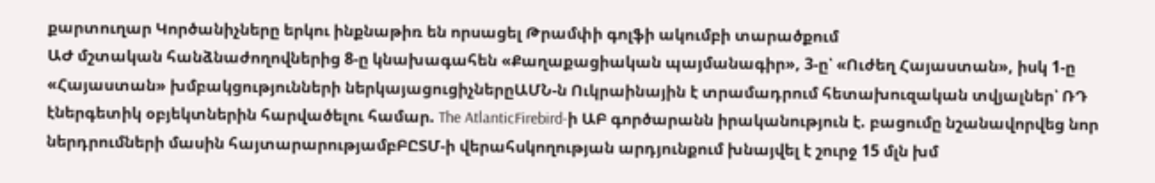քարտուղար Կործանիչները երկու ինքնաթիռ են որսացել Թրամփի գոլֆի ակումբի տարածքում
ԱԺ մշտական հանձնաժողովներից 8-ը կնախագահեն «Քաղաքացիական պայմանագիր», 3-ը՝ «Ուժեղ Հայաստան», իսկ 1-ը «Հայաստան» խմբակցությունների ներկայացուցիչներըԱՄՆ-ն Ուկրաինային է տրամադրում հետախուզական տվյալներ՝ ՌԴ էներգետիկ օբյեկտներին հարվածելու համար. The AtlanticFirebird-ի ԱԲ գործարանն իրականություն է. բացումը նշանավորվեց նոր ներդրումների մասին հայտարարությամբԲԸՏՄ-ի վերահսկողության արդյունքում խնայվել է շուրջ 15 մլն խմ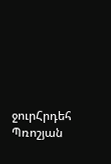ջուրՀրդեհ Պռոշյան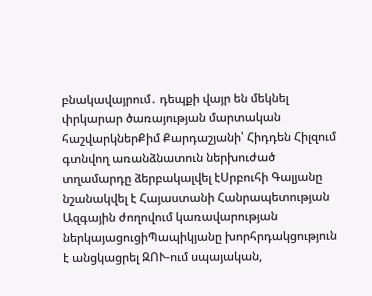բնակավայրում․ դեպքի վայր են մեկնել փրկարար ծառայության մարտական հաշվարկներՔիմ Քարդաշյանի՝ Հիդդեն Հիլզում գտնվող առանձնատուն ներխուժած տղամարդը ձերբակալվել էՍրբուհի Գալյանը նշանակվել է Հայաստանի Հանրապետության Ազգային ժողովում կառավարության ներկայացուցիՊապիկյանը խորհրդակցություն է անցկացրել ԶՈՒ-ում սպայական,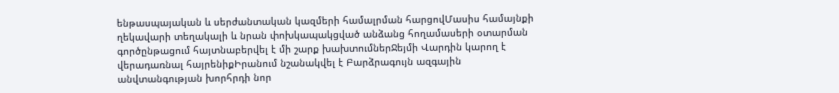ենթասպայական և սերժանտական կազմերի համալրման հարցովՄասիս համայնքի ղեկավարի տեղակալի և նրան փոխկապակցված անձանց հողամասերի օտարման գործընթացում հայտնաբերվել է մի շարք խախտումներՋեյմի Վարդին կարող է վերադառնալ հայրենիքԻրանում նշանակվել է Բարձրագույն ազգային անվտանգության խորհրդի նոր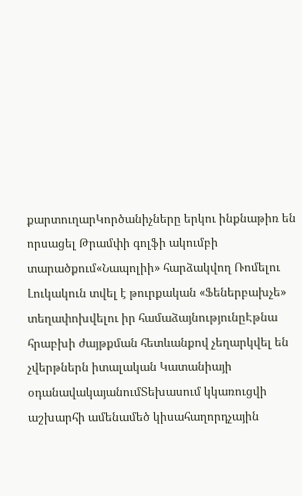քարտուղարԿործանիչները երկու ինքնաթիռ են որսացել Թրամփի գոլֆի ակումբի տարածքում«Նապոլիի» հարձակվող Ռոմելու Լուկակուն տվել է թուրքական «Ֆեներբախչե» տեղափոխվելու իր համաձայնությունըԷթնա հրաբխի ժայթքման հետևանքով չեղարկվել են չվերթներն իտալական Կատանիայի օդանավակայանումՏեխասում կկառուցվի աշխարհի ամենամեծ կիսահաղորդչային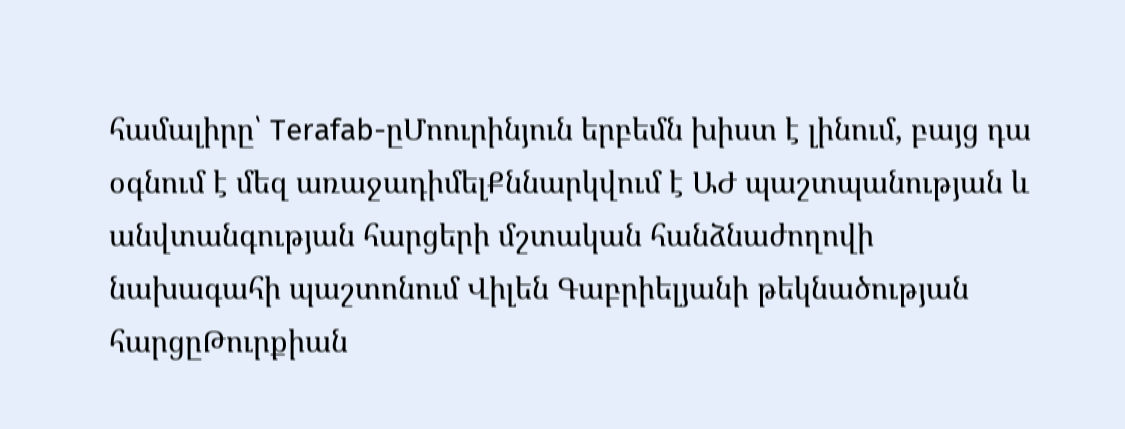համալիրը՝ Terafab-ըՄոուրինյուն երբեմն խիստ է լինում, բայց դա օգնում է մեզ առաջադիմելՔննարկվում է ԱԺ պաշտպանության և անվտանգության հարցերի մշտական հանձնաժողովի նախագահի պաշտոնում Վիլեն Գաբրիելյանի թեկնածության հարցըԹուրքիան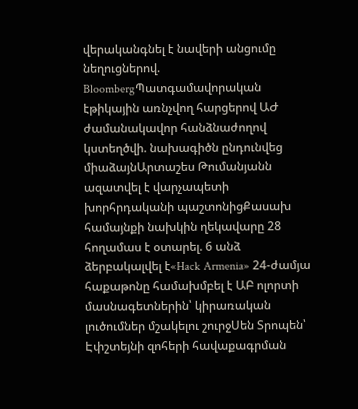վերականգնել է նավերի անցումը նեղուցներով. BloombergՊատգամավորական էթիկային առնչվող հարցերով ԱԺ ժամանակավոր հանձնաժողով կստեղծվի. նախագիծն ընդունվեց միաձայնԱրտաշես Թումանյանն ազատվել է վարչապետի խորհրդականի պաշտոնիցՔասախ համայնքի նախկին ղեկավարը 28 հողամաս է օտարել. 6 անձ ձերբակալվել է«Hack Armenia» 24-ժամյա հաքաթոնը համախմբել է ԱԲ ոլորտի մասնագետներին՝ կիրառական լուծումներ մշակելու շուրջՍեն Տրոպեն՝ Էփշտեյնի զոհերի հավաքագրման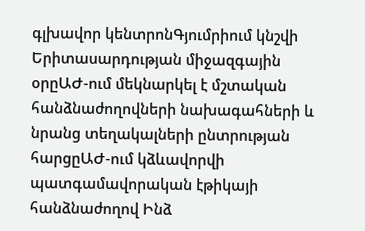գլխավոր կենտրոնԳյումրիում կնշվի Երիտասարդության միջազգային օրըԱԺ-ում մեկնարկել է մշտական հանձնաժողովների նախագահների և նրանց տեղակալների ընտրության հարցըԱԺ-ում կձևավորվի պատգամավորական էթիկայի հանձնաժողով Ինձ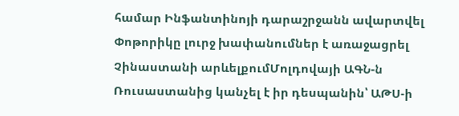համար Ինֆանտինոյի դարաշրջանն ավարտվել Փոթորիկը լուրջ խափանումներ է առաջացրել Չինաստանի արևելքումՄոլդովայի ԱԳՆ-ն Ռուսաստանից կանչել է իր դեսպանին՝ ԱԹՍ-ի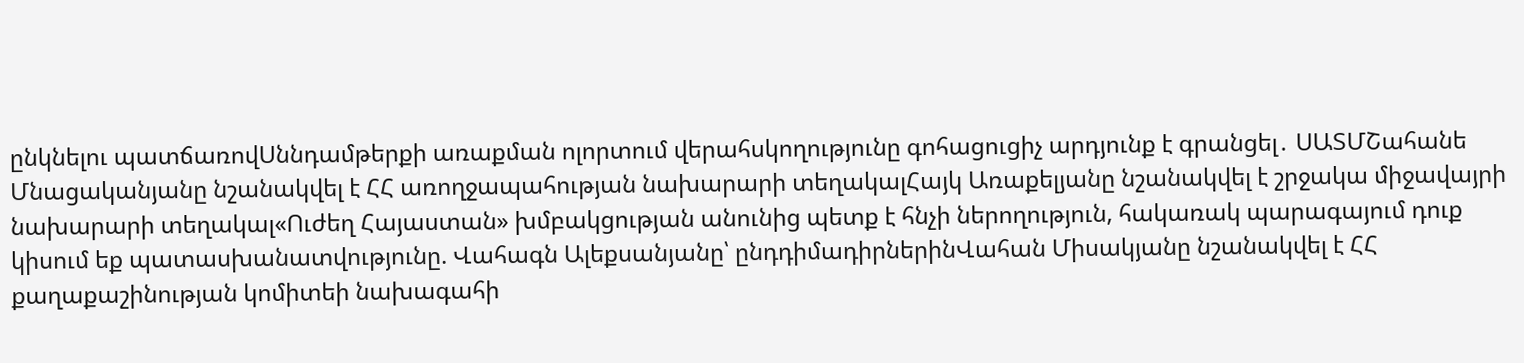ընկնելու պատճառովՍննդամթերքի առաքման ոլորտում վերահսկողությունը գոհացուցիչ արդյունք է գրանցել․ ՍԱՏՄՇահանե Մնացականյանը նշանակվել է ՀՀ առողջապահության նախարարի տեղակալՀայկ Առաքելյանը նշանակվել է շրջակա միջավայրի նախարարի տեղակալ«Ուժեղ Հայաստան» խմբակցության անունից պետք է հնչի ներողություն, հակառակ պարագայում դուք կիսում եք պատասխանատվությունը. Վահագն Ալեքսանյանը՝ ընդդիմադիրներինՎահան Միսակյանը նշանակվել է ՀՀ քաղաքաշինության կոմիտեի նախագահի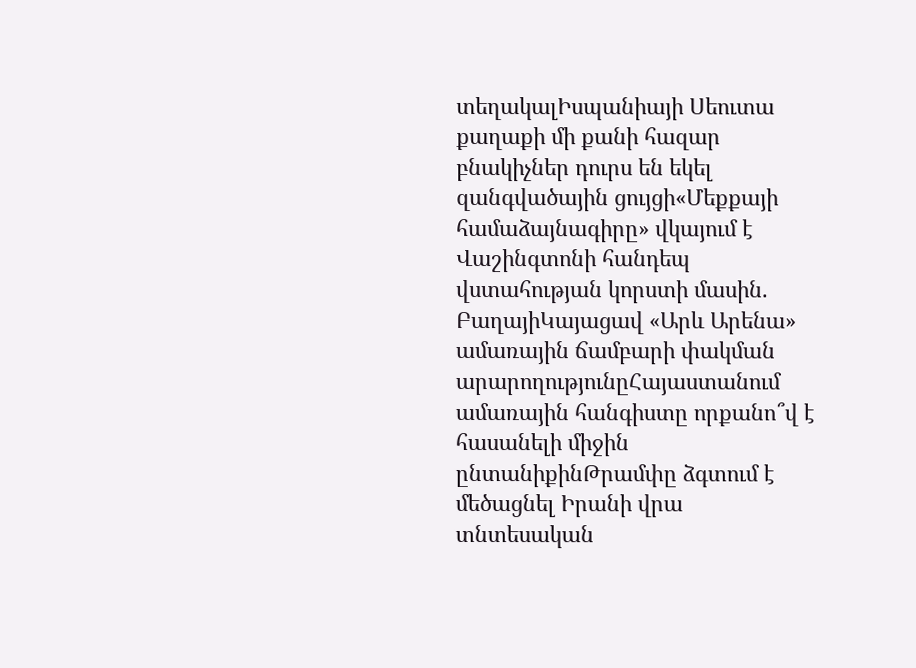տեղակալԻսպանիայի Սեուտա քաղաքի մի քանի հազար բնակիչներ դուրս են եկել զանգվածային ցույցի«Մեքքայի համաձայնագիրը» վկայում է Վաշինգտոնի հանդեպ վստահության կորստի մասին. ԲաղայիԿայացավ «Արև Արենա» ամառային ճամբարի փակման արարողությունըՀայաստանում ամառային հանգիստը որքանո՞վ է հասանելի միջին ընտանիքինԹրամփը ձգտում է մեծացնել Իրանի վրա տնտեսական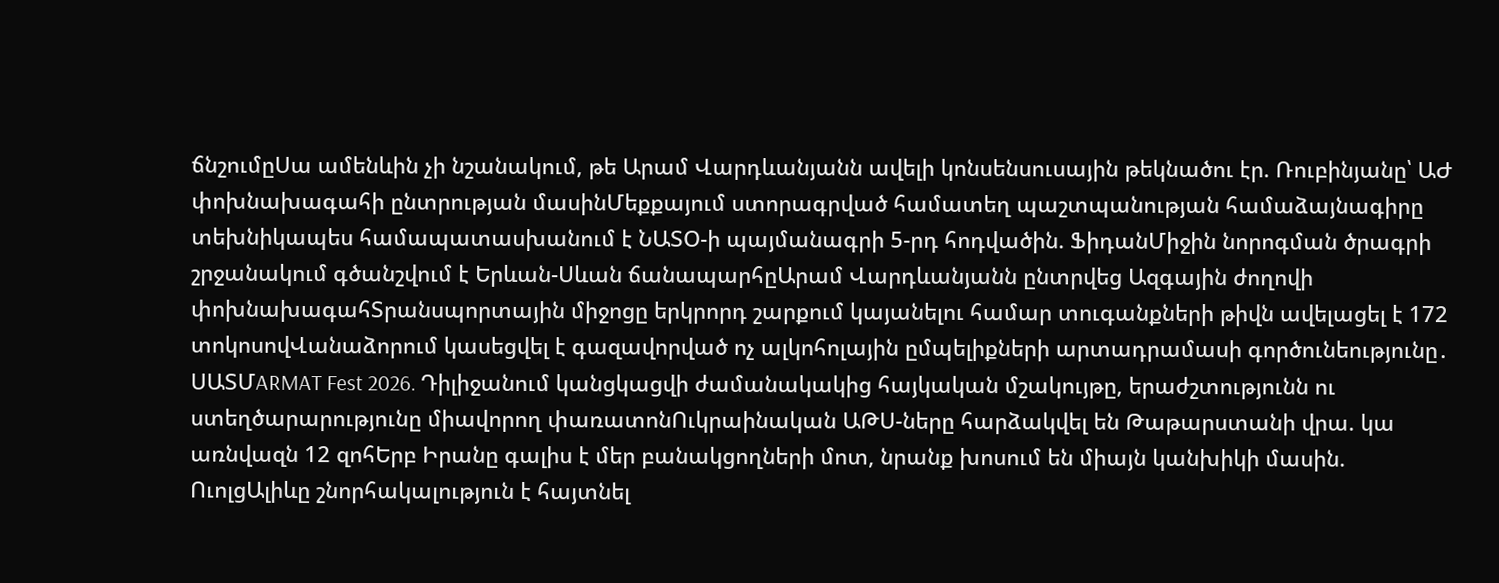ճնշումըՍա ամենևին չի նշանակում, թե Արամ Վարդևանյանն ավելի կոնսենսուսային թեկնածու էր. Ռուբինյանը՝ ԱԺ փոխնախագահի ընտրության մասինՄեքքայում ստորագրված համատեղ պաշտպանության համաձայնագիրը տեխնիկապես համապատասխանում է ՆԱՏՕ-ի պայմանագրի 5-րդ հոդվածին. ՖիդանՄիջին նորոգման ծրագրի շրջանակում գծանշվում է Երևան-Սևան ճանապարհըԱրամ Վարդևանյանն ընտրվեց Ազգային ժողովի փոխնախագահՏրանսպորտային միջոցը երկրորդ շարքում կայանելու համար տուգանքների թիվն ավելացել է 172 տոկոսովՎանաձորում կասեցվել է գազավորված ոչ ալկոհոլային ըմպելիքների արտադրամասի գործունեությունը․ ՍԱՏՄARMAT Fest 2026. Դիլիջանում կանցկացվի ժամանակակից հայկական մշակույթը, երաժշտությունն ու ստեղծարարությունը միավորող փառատոնՈւկրաինական ԱԹՍ-ները հարձակվել են Թաթարստանի վրա. կա առնվազն 12 զոհԵրբ Իրանը գալիս է մեր բանակցողների մոտ, նրանք խոսում են միայն կանխիկի մասին. ՈւոլցԱլիևը շնորհակալություն է հայտնել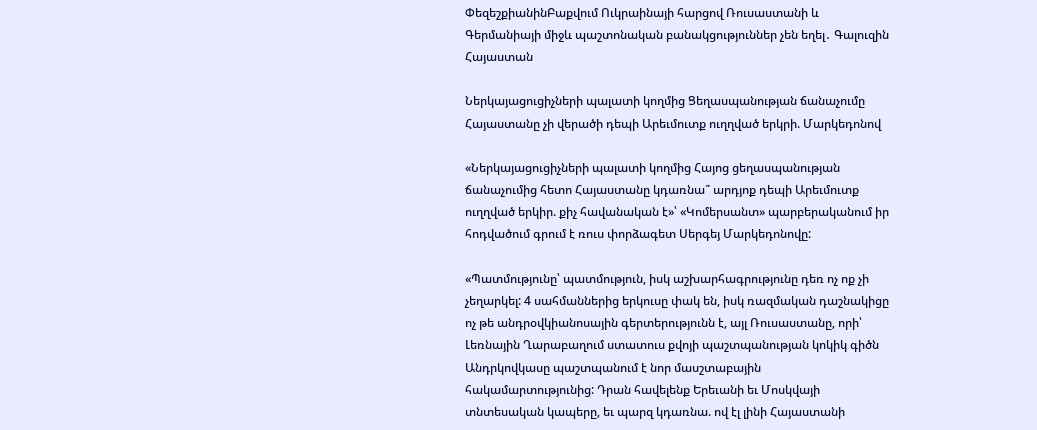ՓեզեշքիանինԲաքվում Ուկրաինայի հարցով Ռուսաստանի և Գերմանիայի միջև պաշտոնական բանակցություններ չեն եղել․ Գալուզին
Հայաստան

Ներկայացուցիչների պալատի կողմից Ցեղասպանության ճանաչումը Հայաստանը չի վերածի դեպի Արեւմուտք ուղղված երկրի. Մարկեդոնով

«Ներկայացուցիչների պալատի կողմից Հայոց ցեղասպանության ճանաչումից հետո Հայաստանը կդառնա՞ արդյոք դեպի Արեւմուտք ուղղված երկիր. քիչ հավանական է»՝ «Կոմերսանտ» պարբերականում իր հոդվածում գրում է ռուս փորձագետ Սերգեյ Մարկեդոնովը:

«Պատմությունը՝ պատմություն, իսկ աշխարհագրությունը դեռ ոչ ոք չի չեղարկել: 4 սահմաններից երկուսը փակ են, իսկ ռազմական դաշնակիցը ոչ թե անդրօվկիանոսային գերտերությունն է, այլ Ռուսաստանը, որի՝ Լեռնային Ղարաբաղում ստատուս քվոյի պաշտպանության կոկիկ գիծն Անդրկովկասը պաշտպանում է նոր մասշտաբային հակամարտությունից: Դրան հավելենք Երեւանի եւ Մոսկվայի տնտեսական կապերը, եւ պարզ կդառնա. ով էլ լինի Հայաստանի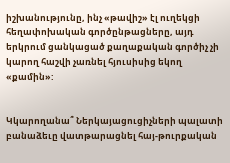իշխանությունը, ինչ «թավիշ» էլ ուղեկցի հեղափոխական գործընթացները, այդ երկրում ցանկացած քաղաքական գործիչ չի կարող հաշվի չառնել հյուսիսից եկող «քամին»:


Կկարողանա՞ Ներկայացուցիչների պալատի բանաձեւը վատթարացնել հայ-թուրքական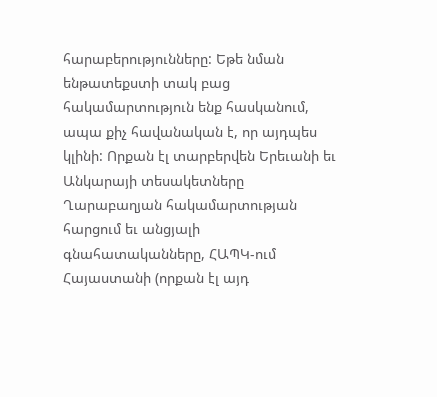հարաբերությունները: Եթե նման ենթատեքստի տակ բաց հակամարտություն ենք հասկանում, ապա քիչ հավանական է, որ այդպես կլինի: Որքան էլ տարբերվեն Երեւանի եւ Անկարայի տեսակետները Ղարաբաղյան հակամարտության հարցում եւ անցյալի գնահատականները, ՀԱՊԿ-ում Հայաստանի (որքան էլ այդ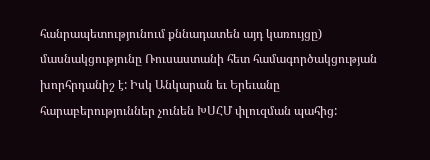հանրապետությունում քննադատեն այդ կառույցը) մասնակցությունը Ռուսաստանի հետ համագործակցության խորհրդանիշ է: Իսկ Անկարան եւ Երեւանը հարաբերություններ չունեն ԽՍՀՄ փլուզման պահից: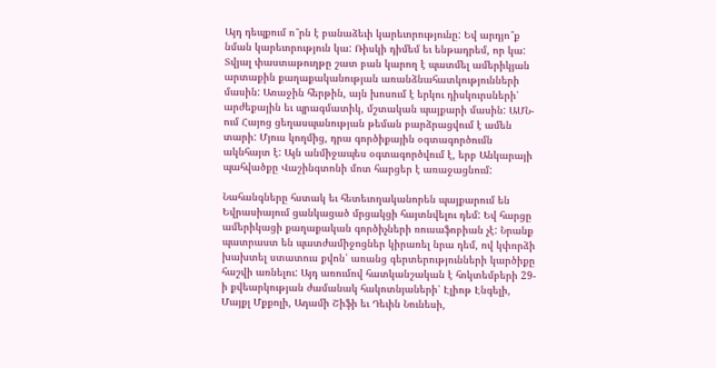Այդ դեպքում ո՞րն է բանաձեւի կարեւորությունը: Եվ արդյո՞ք նման կարեւորություն կա: Ռիսկի դիմեմ եւ ենթադրեմ, որ կա: Տվյալ փաստաթուղթը շատ բան կարող է պատմել ամերիկյան արտաքին քաղաքականության առանձնահատկությունների մասին: Առաջին հերթին, այն խոսում է երկու դիսկուրսների՝ արժեքային եւ պրագմատիկ, մշտական պայքարի մասին: ԱՄՆ-ում Հայոց ցեղասպանության թեման բարձրացվում է ամեն տարի: Մյուս կողմից, դրա գործիքային օգտագործումն ակնհայտ է: Այն անմիջապես օգտագործվում է, երբ Անկարայի պահվածքը Վաշինգտոնի մոտ հարցեր է առաջացնում:

Նահանգները հստակ եւ հետեւողականորեն պայքարում են Եվրասիայում ցանկացած մրցակցի հայտնվելու դեմ: Եվ հարցը ամերիկացի քաղաքական գործիչների ռուսաֆոբիան չէ: Նրանք պատրաստ են պատժամիջոցներ կիրառել նրա դեմ, ով կփորձի խախտել ստատուս քվոն՝ առանց գերտերությունների կարծիքը հաշվի առնելու: Այդ առումով հատկանշական է հոկտեմբերի 29-ի քվեարկության ժամանակ հակոտնյաների՝ Էլիոթ Էնգելի, Մայքլ Մքքոլի, Ադամի Շիֆի եւ Դեւին Նունեսի,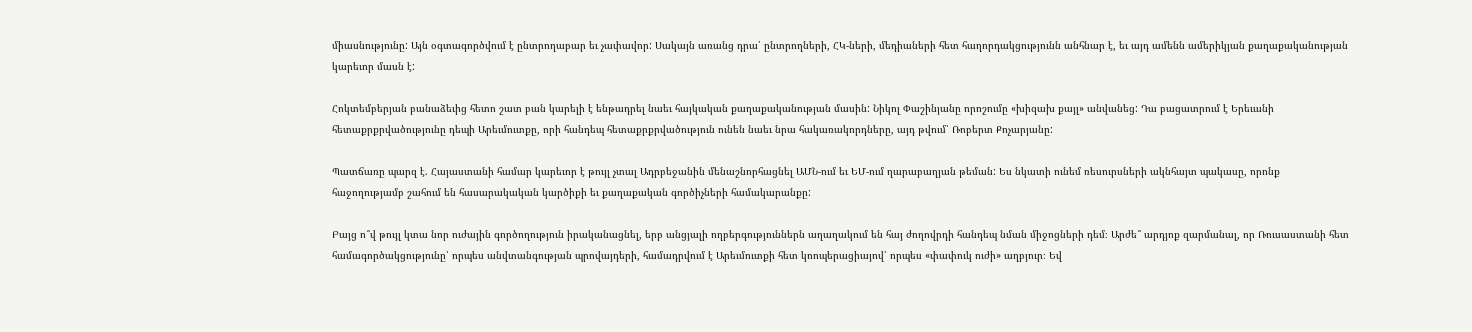միասնությունը: Այն օգտագործվում է ընտրողաբար եւ չափավոր: Սակայն առանց դրա՝ ընտրողների, ՀԿ-ների, մեդիաների հետ հաղորդակցությունն անհնար է, եւ այդ ամենն ամերիկյան քաղաքականության կարեւոր մասն է:

Հոկտեմբերյան բանաձեւից հետո շատ բան կարելի է ենթադրել նաեւ հայկական քաղաքականության մասին: Նիկոլ Փաշինյանը որոշումը «խիզախ քայլ» անվանեց: Դա բացատրում է Երեւանի հետաքրքրվածությունը դեպի Արեւմուտքը, որի հանդեպ հետաքրքրվածություն ունեն նաեւ նրա հակառակորդները, այդ թվում՝ Ռոբերտ Քոչարյանը:

Պատճառը պարզ է. Հայաստանի համար կարեւոր է թույլ չտալ Ադրբեջանին մենաշնորհացնել ԱՄՆ-ում եւ ԵՄ-ում ղարաբաղյան թեման: Ես նկատի ունեմ ռեսուրսների ակնհայտ պակասը, որոնք հաջողությամբ շահում են հասարակական կարծիքի եւ քաղաքական գործիչների համակարանքը:

Բայց ո՞վ թույլ կտա նոր ուժային գործողություն իրականացնել, երբ անցյալի ողբերգություններն աղաղակում են հայ ժողովրդի հանդեպ նման միջոցների դեմ։ Արժե՞ արդյոք զարմանալ, որ Ռուսաստանի հետ համագործակցությունը՝ որպես անվտանգության պրովայդերի, համադրվում է Արեւմուտքի հետ կոոպերացիայով՝ որպես «փափուկ ուժի» աղբյուր։ Եվ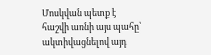Մոսկվան պետք է հաշվի առնի այս պահը՝ ակտիվացնելով այդ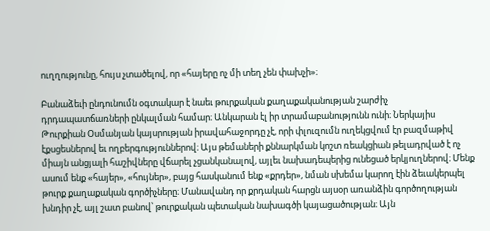ուղղությունը, հույս չտածելով, որ «հայերը ոչ մի տեղ չեն փախչի»։

Բանաձեւի ընդունումն օգտակար է նաեւ թուրքական քաղաքականության շարժիչ դրդապատճառների ընկալման համար։ Անկարան էլ իր տրամաբանությունն ունի։ Ներկայիս Թուրքիան Օսմանյան կայսրության իրավահաջորդը չէ, որի փլուզումն ուղեկցվում էր բազմաթիվ էքսցեսներով եւ ողբերգություններով։ Այս թեմաների քննարկման կոշտ ռեակցիան թելադրված է ոչ միայն անցյալի հաշիվները վճարել չցանկանալով, այլեւ նախադեպերից ունեցած երկյուղներով։ Մենք ասում ենք «հայեր», «հույներ», բայց հասկանում ենք «քրդեր», նման սխեմա կարող էին ձեւակերպել թուրք քաղաքական գործիչները։ Մանավանդ որ քրդական հարցն այսօր առանձին գործողության խնդիր չէ, այլ շատ բանով՝ թուրքական պետական նախագծի կայացածության։ Այն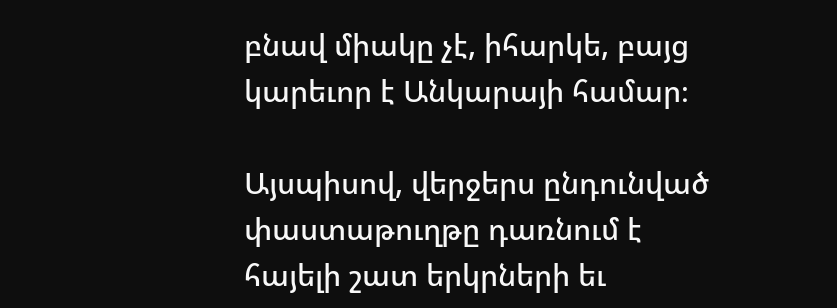բնավ միակը չէ, իհարկե, բայց կարեւոր է Անկարայի համար։

Այսպիսով, վերջերս ընդունված փաստաթուղթը դառնում է հայելի շատ երկրների եւ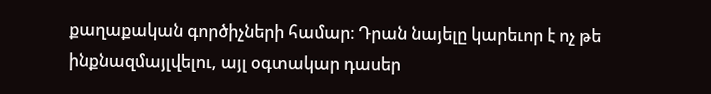քաղաքական գործիչների համար։ Դրան նայելը կարեւոր է ոչ թե ինքնազմայլվելու, այլ օգտակար դասեր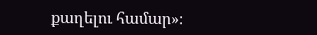քաղելու համար»։